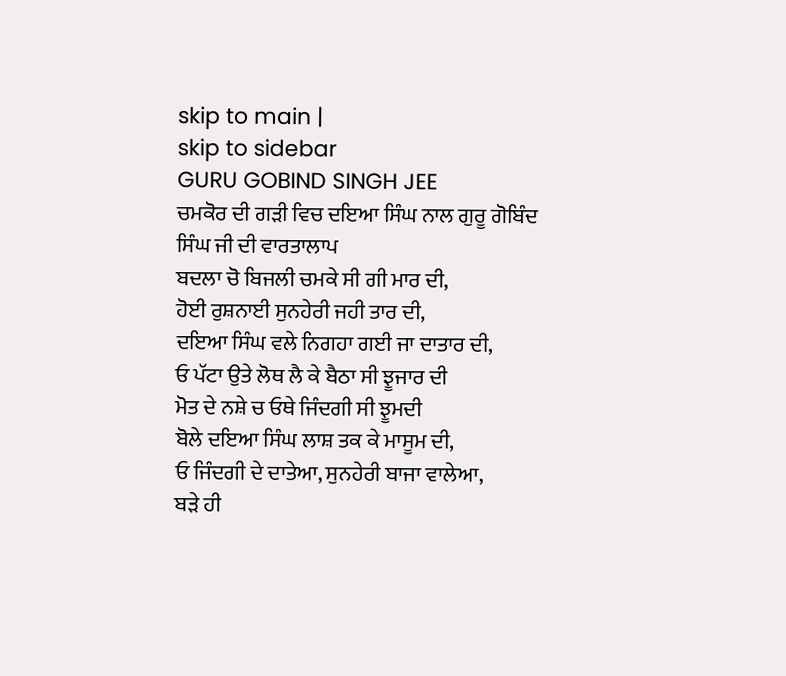skip to main |
skip to sidebar
GURU GOBIND SINGH JEE
ਚਮਕੋਰ ਦੀ ਗੜੀ ਵਿਚ ਦਇਆ ਸਿੰਘ ਨਾਲ ਗੁਰੂ ਗੋਬਿੰਦ ਸਿੰਘ ਜੀ ਦੀ ਵਾਰਤਾਲਾਪ
ਬਦਲਾ ਚੋ ਬਿਜਲੀ ਚਮਕੇ ਸੀ ਗੀ ਮਾਰ ਦੀ,
ਹੋਈ ਰੁਸ਼ਨਾਈ ਸੁਨਹੇਰੀ ਜਹੀ ਤਾਰ ਦੀ,
ਦਇਆ ਸਿੰਘ ਵਲੇ ਨਿਗਹਾ ਗਈ ਜਾ ਦਾਤਾਰ ਦੀ,
ਓ ਪੱਟਾ ਉਤੇ ਲੋਥ ਲੈ ਕੇ ਬੈਠਾ ਸੀ ਝੂਜਾਰ ਦੀ
ਮੋਤ ਦੇ ਨਸ਼ੇ ਚ ਓਥੇ ਜਿੰਦਗੀ ਸੀ ਝੂਮਦੀ
ਬੋਲੇ ਦਇਆ ਸਿੰਘ ਲਾਸ਼ ਤਕ ਕੇ ਮਾਸੂਮ ਦੀ,
ਓ ਜਿੰਦਗੀ ਦੇ ਦਾਤੇਆ, ਸੁਨਹੇਰੀ ਬਾਜਾ ਵਾਲੇਆ,
ਬੜੇ ਹੀ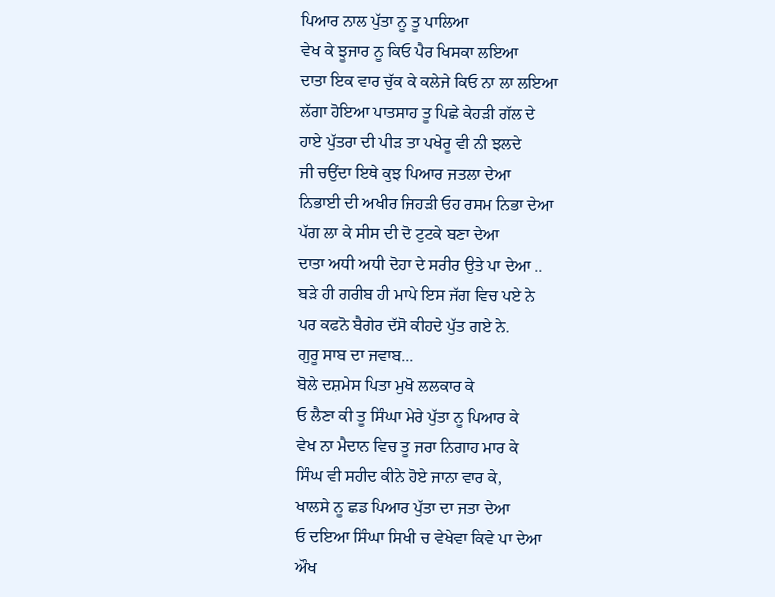ਪਿਆਰ ਨਾਲ ਪੁੱਤਾ ਨੂ ਤੂ ਪਾਲਿਆ
ਵੇਖ ਕੇ ਝੂਜਾਰ ਨੂ ਕਿਓ ਪੈਰ ਖਿਸਕਾ ਲਇਆ
ਦਾਤਾ ਇਕ ਵਾਰ ਚੁੱਕ ਕੇ ਕਲੇਜੇ ਕਿਓ ਨਾ ਲਾ ਲਇਆ
ਲੱਗਾ ਹੋਇਆ ਪਾਤਸਾਹ ਤੂ ਪਿਛੇ ਕੇਹੜੀ ਗੱਲ ਦੇ
ਹਾਏ ਪੁੱਤਰਾ ਦੀ ਪੀੜ ਤਾ ਪਖੇਰੂ ਵੀ ਨੀ ਝਲਦੇ
ਜੀ ਚਉਂਦਾ ਇਥੇ ਕੁਝ ਪਿਆਰ ਜਤਲਾ ਦੇਆ
ਨਿਭਾਈ ਦੀ ਅਖੀਰ ਜਿਹੜੀ ਓਹ ਰਸਮ ਨਿਭਾ ਦੇਆ
ਪੱਗ ਲਾ ਕੇ ਸੀਸ ਦੀ ਦੋ ਟੁਟਕੇ ਬਣਾ ਦੇਆ
ਦਾਤਾ ਅਧੀ ਅਧੀ ਦੋਹਾ ਦੇ ਸਰੀਰ ਉਤੇ ਪਾ ਦੇਆ ..
ਬੜੇ ਹੀ ਗਰੀਬ ਹੀ ਮਾਪੇ ਇਸ ਜੱਗ ਵਿਚ ਪਏ ਨੇ
ਪਰ ਕਫਨੋ ਬੈਗੇਰ ਦੱਸੋ ਕੀਹਦੇ ਪੁੱਤ ਗਏ ਨੇ.
ਗੁਰੂ ਸਾਬ ਦਾ ਜਵਾਬ...
ਬੋਲੇ ਦਸ਼ਮੇਸ ਪਿਤਾ ਮੁਖੋ ਲਲਕਾਰ ਕੇ
ਓ ਲੈਣਾ ਕੀ ਤੂ ਸਿੰਘਾ ਮੇਰੇ ਪੁੱਤਾ ਨੂ ਪਿਆਰ ਕੇ
ਵੇਖ ਨਾ ਮੈਦਾਨ ਵਿਚ ਤੂ ਜਰਾ ਨਿਗਾਹ ਮਾਰ ਕੇ
ਸਿੰਘ ਵੀ ਸਹੀਦ ਕੀਨੇ ਹੋਏ ਜਾਨਾ ਵਾਰ ਕੇ,
ਖਾਲਸੇ ਨੂ ਛਡ ਪਿਆਰ ਪੁੱਤਾ ਦਾ ਜਤਾ ਦੇਆ
ਓ ਦਇਆ ਸਿੰਘਾ ਸਿਖੀ ਚ ਵੇਖੇਵਾ ਕਿਵੇ ਪਾ ਦੇਆ
ਔਖ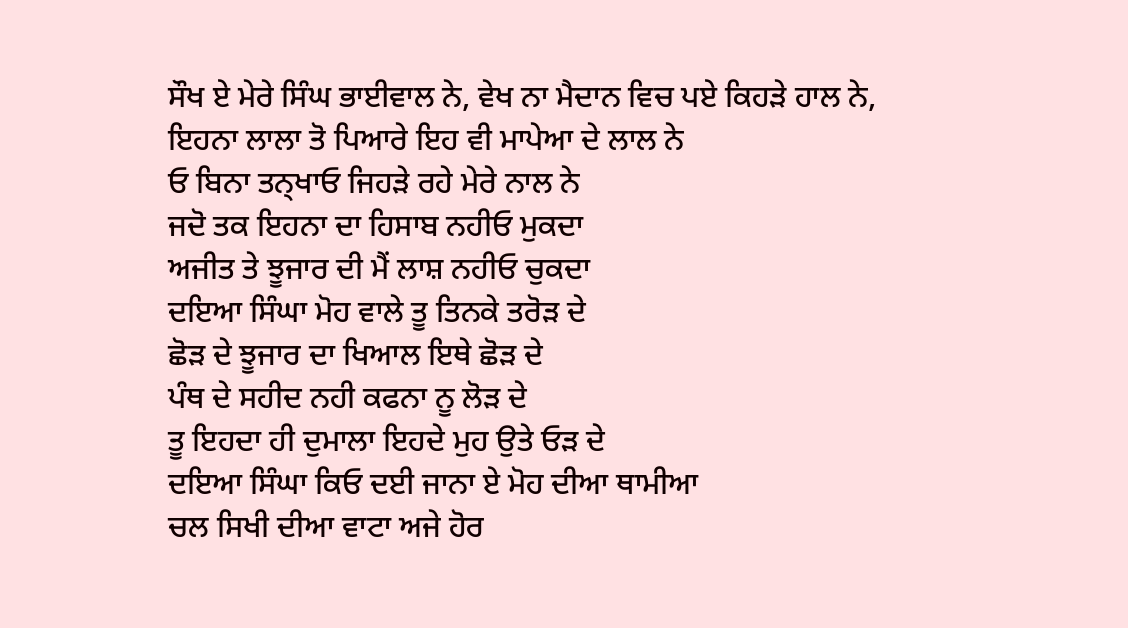ਸੌਖ ਏ ਮੇਰੇ ਸਿੰਘ ਭਾਈਵਾਲ ਨੇ, ਵੇਖ ਨਾ ਮੈਦਾਨ ਵਿਚ ਪਏ ਕਿਹੜੇ ਹਾਲ ਨੇ,
ਇਹਨਾ ਲਾਲਾ ਤੋ ਪਿਆਰੇ ਇਹ ਵੀ ਮਾਪੇਆ ਦੇ ਲਾਲ ਨੇ
ਓ ਬਿਨਾ ਤਨ੍ਖਾਓ ਜਿਹੜੇ ਰਹੇ ਮੇਰੇ ਨਾਲ ਨੇ
ਜਦੋ ਤਕ ਇਹਨਾ ਦਾ ਹਿਸਾਬ ਨਹੀਓ ਮੁਕਦਾ
ਅਜੀਤ ਤੇ ਝੂਜਾਰ ਦੀ ਮੈਂ ਲਾਸ਼ ਨਹੀਓ ਚੁਕਦਾ
ਦਇਆ ਸਿੰਘਾ ਮੋਹ ਵਾਲੇ ਤੂ ਤਿਨਕੇ ਤਰੋੜ ਦੇ
ਛੋੜ ਦੇ ਝੂਜਾਰ ਦਾ ਖਿਆਲ ਇਥੇ ਛੋੜ ਦੇ
ਪੰਥ ਦੇ ਸਹੀਦ ਨਹੀ ਕਫਨਾ ਨੂ ਲੋੜ ਦੇ
ਤੂ ਇਹਦਾ ਹੀ ਦੁਮਾਲਾ ਇਹਦੇ ਮੁਹ ਉਤੇ ਓੜ ਦੇ
ਦਇਆ ਸਿੰਘਾ ਕਿਓ ਦਈ ਜਾਨਾ ਏ ਮੋਹ ਦੀਆ ਥਾਮੀਆ
ਚਲ ਸਿਖੀ ਦੀਆ ਵਾਟਾ ਅਜੇ ਹੋਰ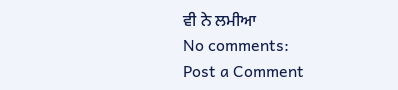ਵੀ ਨੇ ਲਮੀਆ
No comments:
Post a Comment